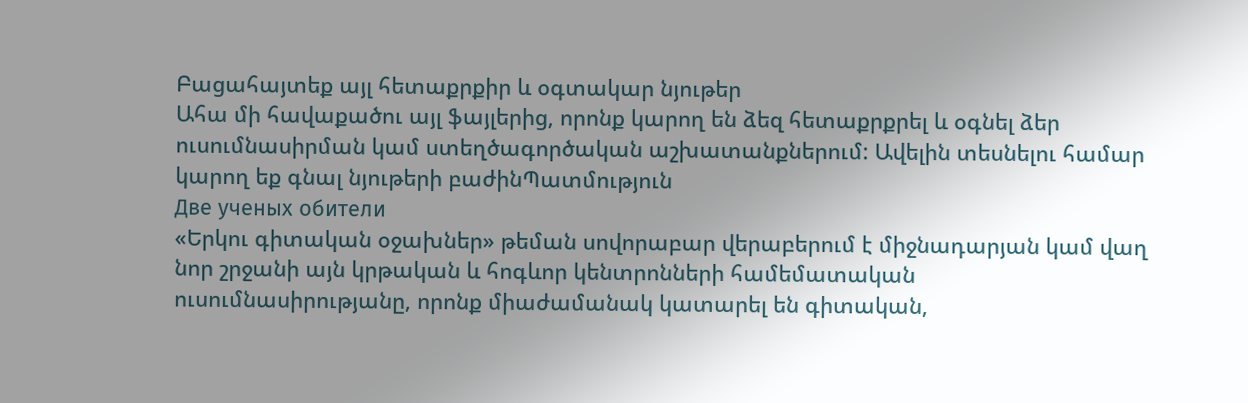Բացահայտեք այլ հետաքրքիր և օգտակար նյութեր
Ահա մի հավաքածու այլ ֆայլերից, որոնք կարող են ձեզ հետաքրքրել և օգնել ձեր ուսումնասիրման կամ ստեղծագործական աշխատանքներում: Ավելին տեսնելու համար կարող եք գնալ նյութերի բաժինՊատմություն
Две ученых обители
«Երկու գիտական օջախներ» թեման սովորաբար վերաբերում է միջնադարյան կամ վաղ նոր շրջանի այն կրթական և հոգևոր կենտրոնների համեմատական ուսումնասիրությանը, որոնք միաժամանակ կատարել են գիտական,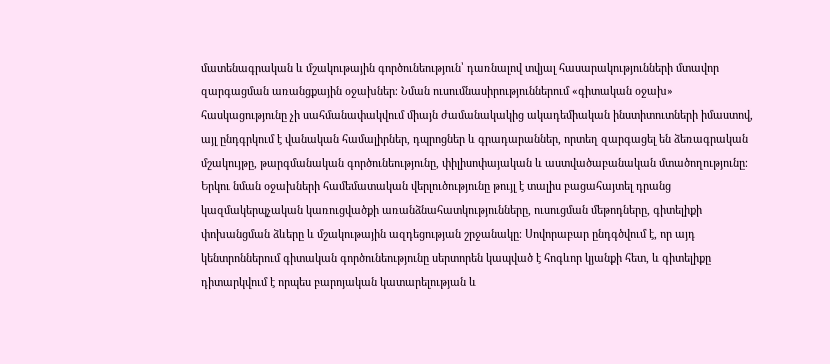մատենագրական և մշակութային գործունեություն՝ դառնալով տվյալ հասարակությունների մտավոր զարգացման առանցքային օջախներ։ Նման ուսումնասիրություններում «գիտական օջախ» հասկացությունը չի սահմանափակվում միայն ժամանակակից ակադեմիական ինստիտուտների իմաստով, այլ ընդգրկում է վանական համալիրներ, դպրոցներ և գրադարաններ, որտեղ զարգացել են ձեռագրական մշակույթը, թարգմանական գործունեությունը, փիլիսոփայական և աստվածաբանական մտածողությունը։ Երկու նման օջախների համեմատական վերլուծությունը թույլ է տալիս բացահայտել դրանց կազմակերպչական կառուցվածքի առանձնահատկությունները, ուսուցման մեթոդները, գիտելիքի փոխանցման ձևերը և մշակութային ազդեցության շրջանակը։ Սովորաբար ընդգծվում է, որ այդ կենտրոններում գիտական գործունեությունը սերտորեն կապված է հոգևոր կյանքի հետ, և գիտելիքը դիտարկվում է որպես բարոյական կատարելության և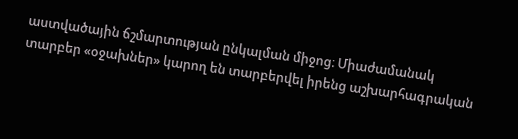աստվածային ճշմարտության ընկալման միջոց։ Միաժամանակ տարբեր «օջախներ» կարող են տարբերվել իրենց աշխարհագրական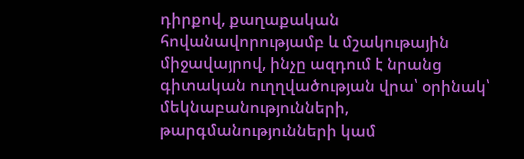դիրքով, քաղաքական հովանավորությամբ և մշակութային միջավայրով, ինչը ազդում է նրանց գիտական ուղղվածության վրա՝ օրինակ՝ մեկնաբանությունների, թարգմանությունների կամ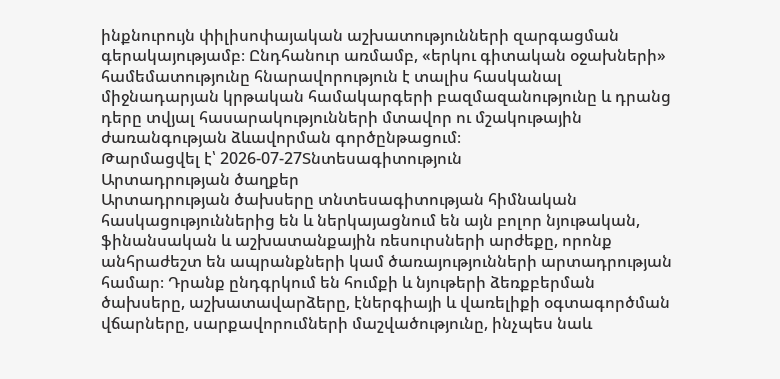ինքնուրույն փիլիսոփայական աշխատությունների զարգացման գերակայությամբ։ Ընդհանուր առմամբ, «երկու գիտական օջախների» համեմատությունը հնարավորություն է տալիս հասկանալ միջնադարյան կրթական համակարգերի բազմազանությունը և դրանց դերը տվյալ հասարակությունների մտավոր ու մշակութային ժառանգության ձևավորման գործընթացում։
Թարմացվել է՝ 2026-07-27Տնտեսագիտություն
Արտադրության ծաղքեր
Արտադրության ծախսերը տնտեսագիտության հիմնական հասկացություններից են և ներկայացնում են այն բոլոր նյութական, ֆինանսական և աշխատանքային ռեսուրսների արժեքը, որոնք անհրաժեշտ են ապրանքների կամ ծառայությունների արտադրության համար։ Դրանք ընդգրկում են հումքի և նյութերի ձեռքբերման ծախսերը, աշխատավարձերը, էներգիայի և վառելիքի օգտագործման վճարները, սարքավորումների մաշվածությունը, ինչպես նաև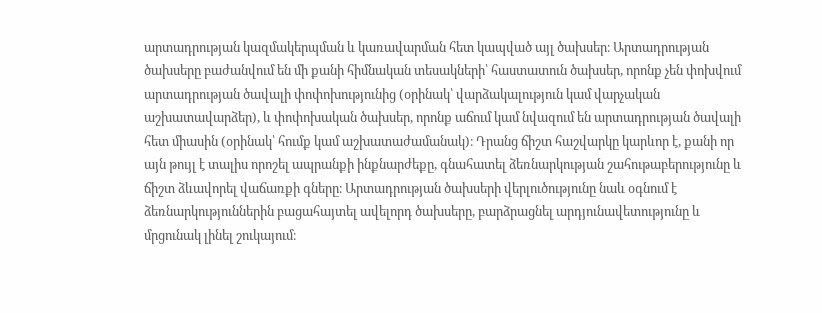արտադրության կազմակերպման և կառավարման հետ կապված այլ ծախսեր։ Արտադրության ծախսերը բաժանվում են մի քանի հիմնական տեսակների՝ հաստատուն ծախսեր, որոնք չեն փոխվում արտադրության ծավալի փոփոխությունից (օրինակ՝ վարձակալություն կամ վարչական աշխատավարձեր), և փոփոխական ծախսեր, որոնք աճում կամ նվազում են արտադրության ծավալի հետ միասին (օրինակ՝ հումք կամ աշխատաժամանակ)։ Դրանց ճիշտ հաշվարկը կարևոր է, քանի որ այն թույլ է տալիս որոշել ապրանքի ինքնարժեքը, գնահատել ձեռնարկության շահութաբերությունը և ճիշտ ձևավորել վաճառքի գները։ Արտադրության ծախսերի վերլուծությունը նաև օգնում է ձեռնարկություններին բացահայտել ավելորդ ծախսերը, բարձրացնել արդյունավետությունը և մրցունակ լինել շուկայում։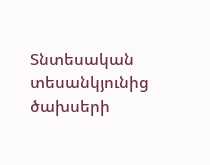Տնտեսական տեսանկյունից ծախսերի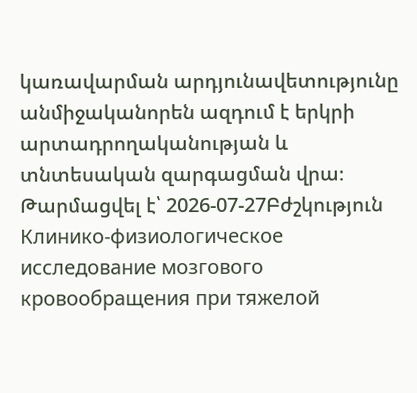կառավարման արդյունավետությունը անմիջականորեն ազդում է երկրի արտադրողականության և տնտեսական զարգացման վրա։
Թարմացվել է՝ 2026-07-27Բժշկություն
Клинико-физиологическое исследование мозгового кровообращения при тяжелой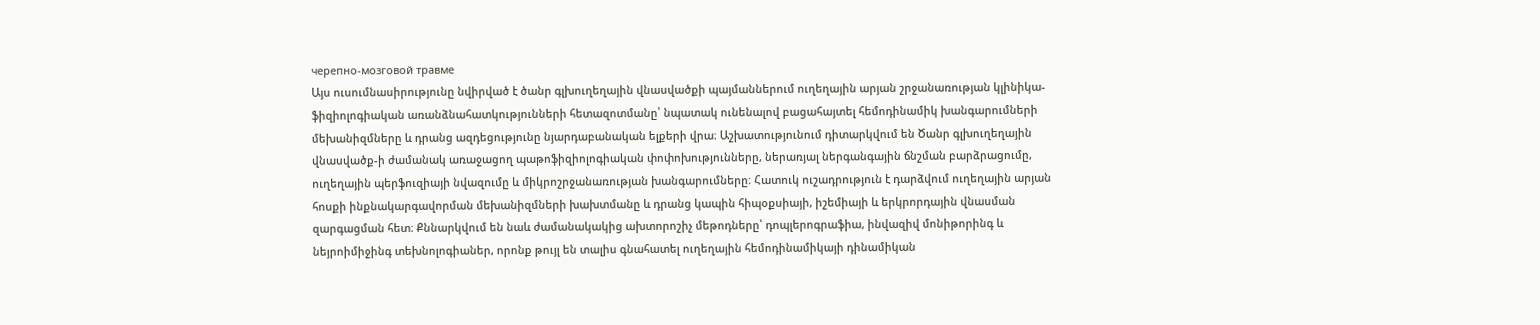черепно-мозговой травме
Այս ուսումնասիրությունը նվիրված է ծանր գլխուղեղային վնասվածքի պայմաններում ուղեղային արյան շրջանառության կլինիկա-ֆիզիոլոգիական առանձնահատկությունների հետազոտմանը՝ նպատակ ունենալով բացահայտել հեմոդինամիկ խանգարումների մեխանիզմները և դրանց ազդեցությունը նյարդաբանական ելքերի վրա։ Աշխատությունում դիտարկվում են Ծանր գլխուղեղային վնասվածք-ի ժամանակ առաջացող պաթոֆիզիոլոգիական փոփոխությունները, ներառյալ ներգանգային ճնշման բարձրացումը, ուղեղային պերֆուզիայի նվազումը և միկրոշրջանառության խանգարումները։ Հատուկ ուշադրություն է դարձվում ուղեղային արյան հոսքի ինքնակարգավորման մեխանիզմների խախտմանը և դրանց կապին հիպօքսիայի, իշեմիայի և երկրորդային վնասման զարգացման հետ։ Քննարկվում են նաև ժամանակակից ախտորոշիչ մեթոդները՝ դոպլերոգրաֆիա, ինվազիվ մոնիթորինգ և նեյրոիմիջինգ տեխնոլոգիաներ, որոնք թույլ են տալիս գնահատել ուղեղային հեմոդինամիկայի դինամիկան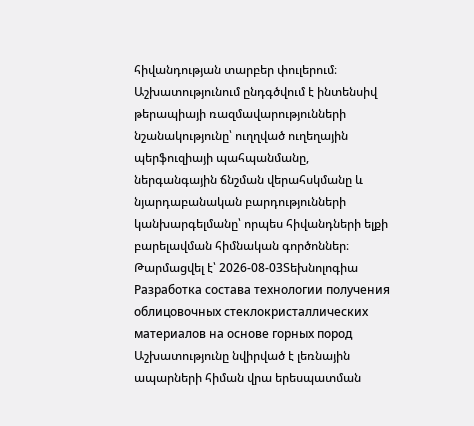հիվանդության տարբեր փուլերում։ Աշխատությունում ընդգծվում է ինտենսիվ թերապիայի ռազմավարությունների նշանակությունը՝ ուղղված ուղեղային պերֆուզիայի պահպանմանը, ներգանգային ճնշման վերահսկմանը և նյարդաբանական բարդությունների կանխարգելմանը՝ որպես հիվանդների ելքի բարելավման հիմնական գործոններ։
Թարմացվել է՝ 2026-08-03Տեխնոլոգիա
Разработка состава технологии получения облицовочных стеклокристаллических материалов на основе горных пород
Աշխատությունը նվիրված է լեռնային ապարների հիման վրա երեսպատման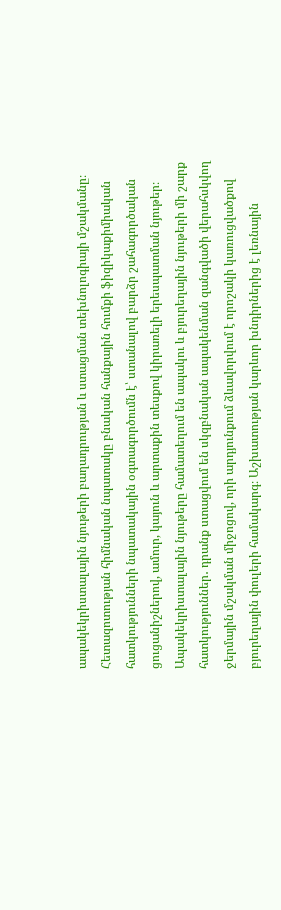ապակեկրիստալային նյութերի բաղադրության և ստացման տեխնոլոգիայի մշակմանը։ Հետազոտության հիմնական նպատակը բնական հանքային հումքի ֆիզիկաքիմիական հատկությունների նպատակային օգտագործումն է՝ ստանալով բարձր շահագործական ցուցանիշներով, ամուր, կայուն և արտաքին տեսքով կիրառելի երեսպատման նյութեր։ Ապակեկրիստալային նյութերը համատեղում են ապակու և բյուրեղային նյութերի մի շարք հատկություններ․ դրանք ստացվում են սկզբնական ապակենման զանգվածի վերահսկվող ջերմային մշակման միջոցով, որի արդյունքում ձևավորվում է որոշակի կառուցվածքով բյուրեղային փուլերի համակարգ։ Աշխատության կարևոր խնդիրներից է լեռնային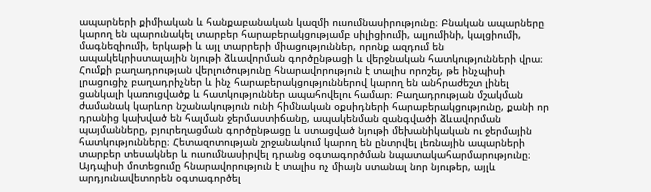ապարների քիմիական և հանքաբանական կազմի ուսումնասիրությունը։ Բնական ապարները կարող են պարունակել տարբեր հարաբերակցությամբ սիլիցիումի, ալյումինի, կալցիումի, մագնեզիումի, երկաթի և այլ տարրերի միացություններ, որոնք ազդում են ապակեկրիստալային նյութի ձևավորման գործընթացի և վերջնական հատկությունների վրա։ Հումքի բաղադրության վերլուծությունը հնարավորություն է տալիս որոշել, թե ինչպիսի լրացուցիչ բաղադրիչներ և ինչ հարաբերակցություններով կարող են անհրաժեշտ լինել ցանկալի կառուցվածք և հատկություններ ապահովելու համար։ Բաղադրության մշակման ժամանակ կարևոր նշանակություն ունի հիմնական օքսիդների հարաբերակցությունը, քանի որ դրանից կախված են հալման ջերմաստիճանը, ապակենման զանգվածի ձևավորման պայմանները, բյուրեղացման գործընթացը և ստացված նյութի մեխանիկական ու ջերմային հատկությունները։ Հետազոտության շրջանակում կարող են ընտրվել լեռնային ապարների տարբեր տեսակներ և ուսումնասիրվել դրանց օգտագործման նպատակահարմարությունը։ Այդպիսի մոտեցումը հնարավորություն է տալիս ոչ միայն ստանալ նոր նյութեր, այլև արդյունավետորեն օգտագործել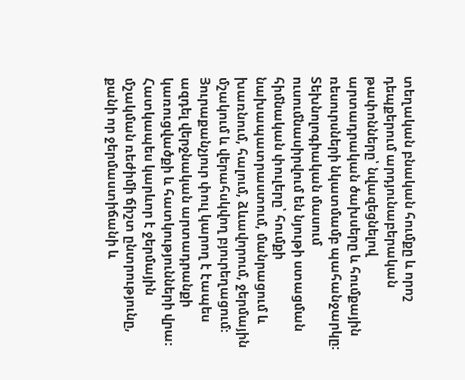տեղական բնական հումքը և որոշ դեպքերում արդյունաբերական թափոնները՝ նվազեցնելով արտադրական ծախսերը և հումքային ռեսուրսների նկատմամբ պահանջարկը։ Տեխնոլոգիական մասում ուսումնասիրվում են նյութի ստացման հիմնական փուլերը՝ հումքի նախապատրաստում, մանրացում և խառնում, հալում, ձևավորում, ջերմային մշակում և վերահսկվող բյուրեղացում։ Յուրաքանչյուր փուլ կարող է էապես ազդել վերջնական արտադրանքի կառուցվածքի և հատկությունների վրա։ Հատկապես կարևոր է ջերմային մշակման ռեժիմի ճիշտ ընտրությունը, քանի որ ջերմաստիճանի և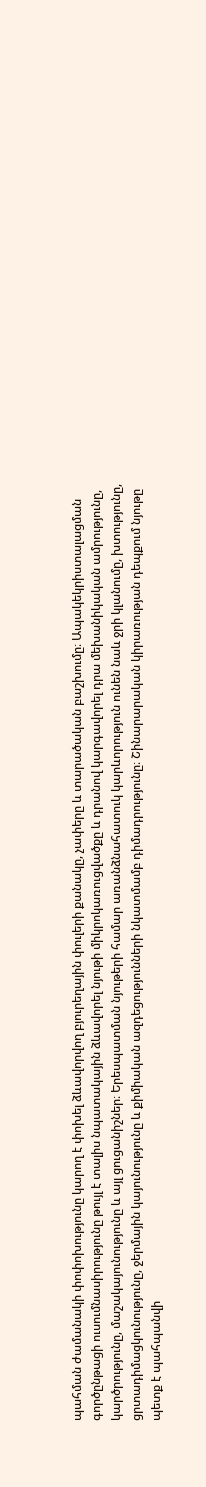պահման ժամանակի փոփոխությունը կարող է փոխել ձևավորվող բյուրեղային փուլերի քանակը, չափերը և տարածական բաշխումը։ Ապակեկրիստալացման գործընթացի ուսումնասիրությունը թույլ է տալիս նպատակային ձևավորել նյութի միկրոկառուցվածքը և դրանով կարգավորել դրա մեխանիկական ամրությունը, կարծրությունը, մաշակայունությունը և այլ ցուցանիշներ։ Երեսպատման նյութերի համար առանձնահատուկ կարևորություն ունեն նաև ջրի կլանումը, խտությունը, ցրտադիմացկունությունը, ջերմային կայունությունը և քիմիական ազդեցությունների նկատմամբ դիմադրությունը։ Շինարարական կիրառության դեպքում նյութը պետք է պահպանվի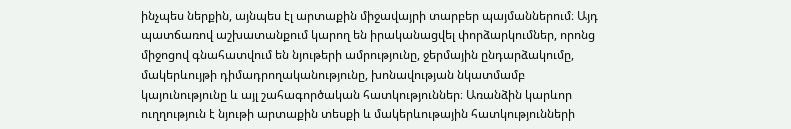ինչպես ներքին, այնպես էլ արտաքին միջավայրի տարբեր պայմաններում։ Այդ պատճառով աշխատանքում կարող են իրականացվել փորձարկումներ, որոնց միջոցով գնահատվում են նյութերի ամրությունը, ջերմային ընդարձակումը, մակերևույթի դիմադրողականությունը, խոնավության նկատմամբ կայունությունը և այլ շահագործական հատկություններ։ Առանձին կարևոր ուղղություն է նյութի արտաքին տեսքի և մակերևութային հատկությունների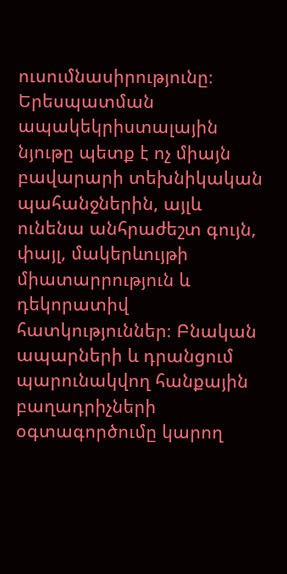ուսումնասիրությունը։ Երեսպատման ապակեկրիստալային նյութը պետք է ոչ միայն բավարարի տեխնիկական պահանջներին, այլև ունենա անհրաժեշտ գույն, փայլ, մակերևույթի միատարրություն և դեկորատիվ հատկություններ։ Բնական ապարների և դրանցում պարունակվող հանքային բաղադրիչների օգտագործումը կարող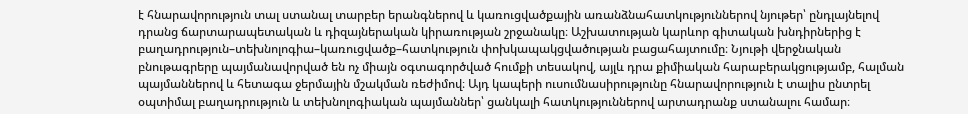է հնարավորություն տալ ստանալ տարբեր երանգներով և կառուցվածքային առանձնահատկություններով նյութեր՝ ընդլայնելով դրանց ճարտարապետական և դիզայներական կիրառության շրջանակը։ Աշխատության կարևոր գիտական խնդիրներից է բաղադրություն–տեխնոլոգիա–կառուցվածք–հատկություն փոխկապակցվածության բացահայտումը։ Նյութի վերջնական բնութագրերը պայմանավորված են ոչ միայն օգտագործված հումքի տեսակով, այլև դրա քիմիական հարաբերակցությամբ, հալման պայմաններով և հետագա ջերմային մշակման ռեժիմով։ Այդ կապերի ուսումնասիրությունը հնարավորություն է տալիս ընտրել օպտիմալ բաղադրություն և տեխնոլոգիական պայմաններ՝ ցանկալի հատկություններով արտադրանք ստանալու համար։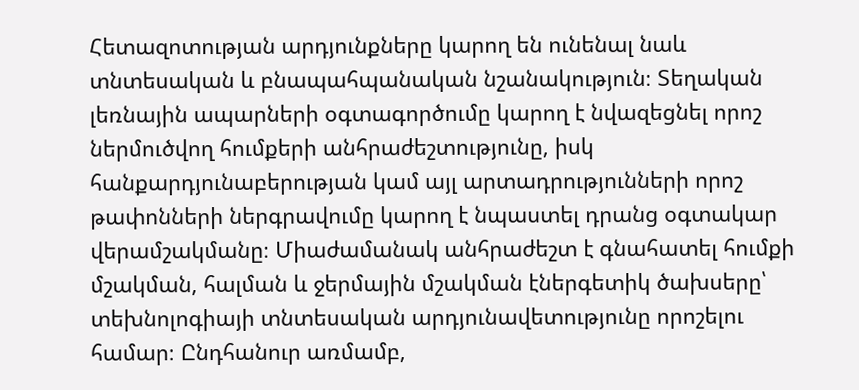Հետազոտության արդյունքները կարող են ունենալ նաև տնտեսական և բնապահպանական նշանակություն։ Տեղական լեռնային ապարների օգտագործումը կարող է նվազեցնել որոշ ներմուծվող հումքերի անհրաժեշտությունը, իսկ հանքարդյունաբերության կամ այլ արտադրությունների որոշ թափոնների ներգրավումը կարող է նպաստել դրանց օգտակար վերամշակմանը։ Միաժամանակ անհրաժեշտ է գնահատել հումքի մշակման, հալման և ջերմային մշակման էներգետիկ ծախսերը՝ տեխնոլոգիայի տնտեսական արդյունավետությունը որոշելու համար։ Ընդհանուր առմամբ,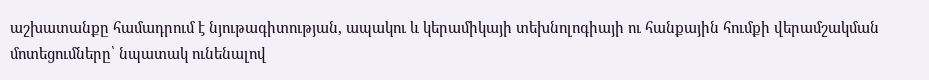աշխատանքը համադրում է նյութագիտության, ապակու և կերամիկայի տեխնոլոգիայի ու հանքային հումքի վերամշակման մոտեցումները՝ նպատակ ունենալով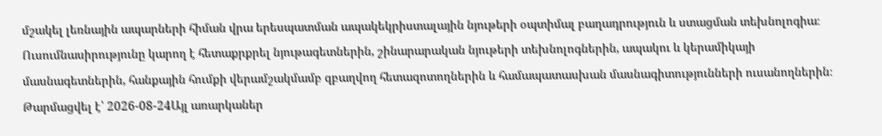մշակել լեռնային ապարների հիման վրա երեսպատման ապակեկրիստալային նյութերի օպտիմալ բաղադրություն և ստացման տեխնոլոգիա։ Ուսումնասիրությունը կարող է հետաքրքրել նյութագետներին, շինարարական նյութերի տեխնոլոգներին, ապակու և կերամիկայի մասնագետներին, հանքային հումքի վերամշակմամբ զբաղվող հետազոտողներին և համապատասխան մասնագիտությունների ուսանողներին։
Թարմացվել է՝ 2026-08-24Այլ առարկաներ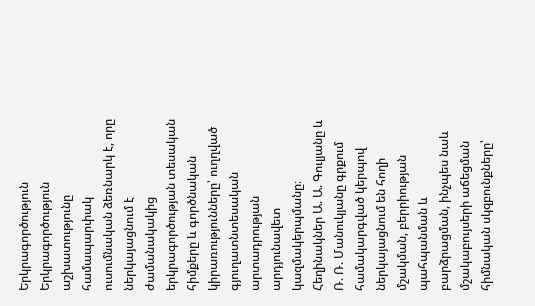Երկրագործություն
Երկրագործություն աշխատությունը համապարփակ ուսումնական ձեռնարկ է, որը ներկայացնում է ժամանակակից երկրագործության տեսական հիմքերը և գործնական կիրառությունները՝ ուղղված գյուղատնտեսական արտադրության արդյունավետ կազմակերպմանը։ Հեղինակներ Ա. Ա. Գուլյանը և Ռ. Ռ. Մանուկյանը գրքում համակարգված կերպով ներկայացնում են հողի մշակման, բերրիության պահպանման և բարձրացման, ինչպես նաև մշակաբույսերի աճեցման հիմնական սկզբունքները՝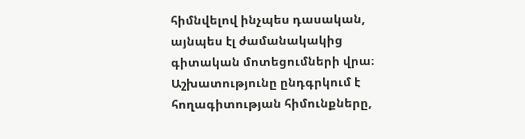հիմնվելով ինչպես դասական, այնպես էլ ժամանակակից գիտական մոտեցումների վրա։ Աշխատությունը ընդգրկում է հողագիտության հիմունքները,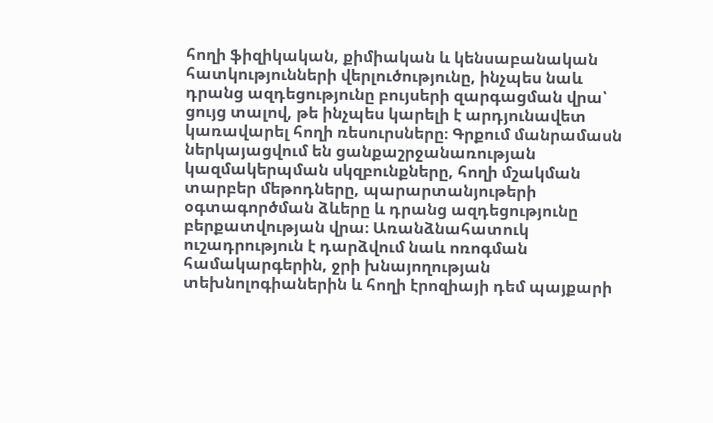հողի ֆիզիկական, քիմիական և կենսաբանական հատկությունների վերլուծությունը, ինչպես նաև դրանց ազդեցությունը բույսերի զարգացման վրա՝ ցույց տալով, թե ինչպես կարելի է արդյունավետ կառավարել հողի ռեսուրսները։ Գրքում մանրամասն ներկայացվում են ցանքաշրջանառության կազմակերպման սկզբունքները, հողի մշակման տարբեր մեթոդները, պարարտանյութերի օգտագործման ձևերը և դրանց ազդեցությունը բերքատվության վրա։ Առանձնահատուկ ուշադրություն է դարձվում նաև ոռոգման համակարգերին, ջրի խնայողության տեխնոլոգիաներին և հողի էրոզիայի դեմ պայքարի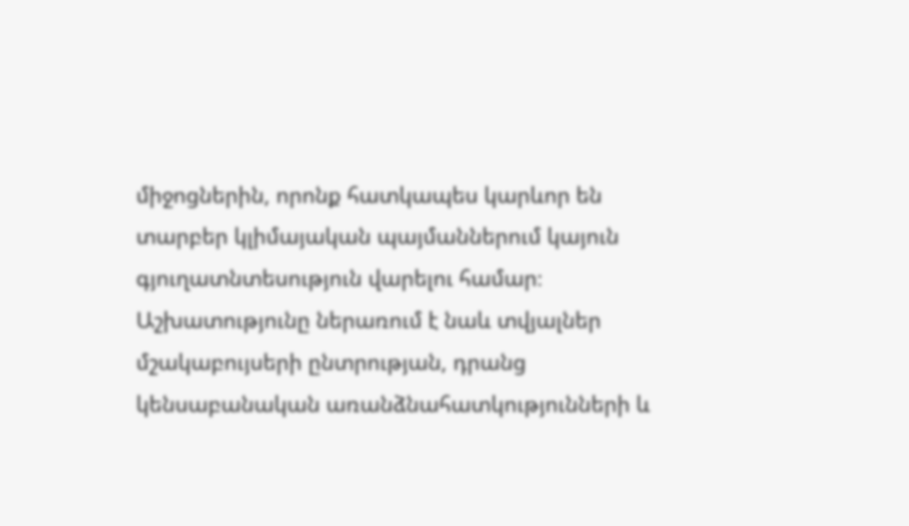միջոցներին, որոնք հատկապես կարևոր են տարբեր կլիմայական պայմաններում կայուն գյուղատնտեսություն վարելու համար։ Աշխատությունը ներառում է նաև տվյալներ մշակաբույսերի ընտրության, դրանց կենսաբանական առանձնահատկությունների և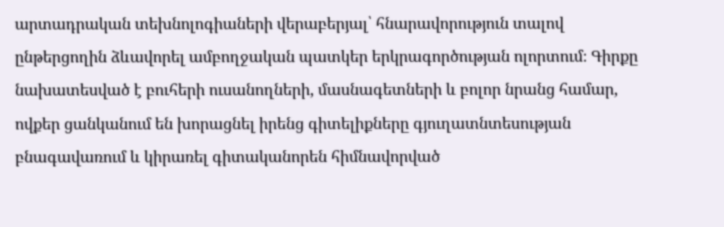արտադրական տեխնոլոգիաների վերաբերյալ՝ հնարավորություն տալով ընթերցողին ձևավորել ամբողջական պատկեր երկրագործության ոլորտում։ Գիրքը նախատեսված է բուհերի ուսանողների, մասնագետների և բոլոր նրանց համար, ովքեր ցանկանում են խորացնել իրենց գիտելիքները գյուղատնտեսության բնագավառում և կիրառել գիտականորեն հիմնավորված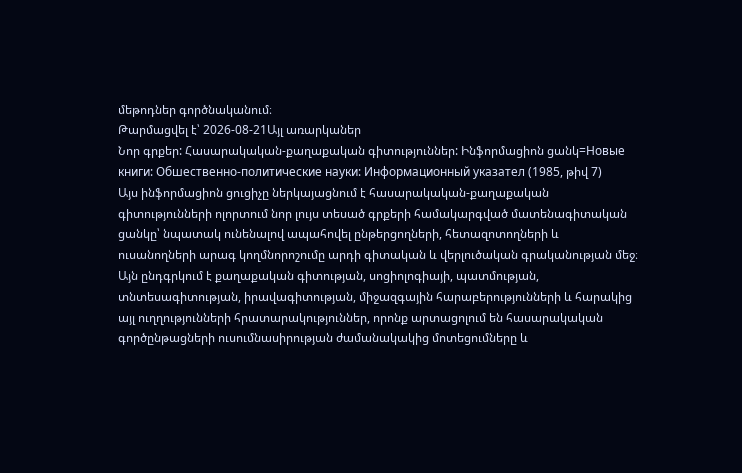մեթոդներ գործնականում։
Թարմացվել է՝ 2026-08-21Այլ առարկաներ
Նոր գրքեր: Հասարակական-քաղաքական գիտություններ: Ինֆորմացիոն ցանկ=Новые книги: Обшественно-политические науки: Информационный указател (1985, թիվ 7)
Այս ինֆորմացիոն ցուցիչը ներկայացնում է հասարակական-քաղաքական գիտությունների ոլորտում նոր լույս տեսած գրքերի համակարգված մատենագիտական ցանկը՝ նպատակ ունենալով ապահովել ընթերցողների, հետազոտողների և ուսանողների արագ կողմնորոշումը արդի գիտական և վերլուծական գրականության մեջ։ Այն ընդգրկում է քաղաքական գիտության, սոցիոլոգիայի, պատմության, տնտեսագիտության, իրավագիտության, միջազգային հարաբերությունների և հարակից այլ ուղղությունների հրատարակություններ, որոնք արտացոլում են հասարակական գործընթացների ուսումնասիրության ժամանակակից մոտեցումները և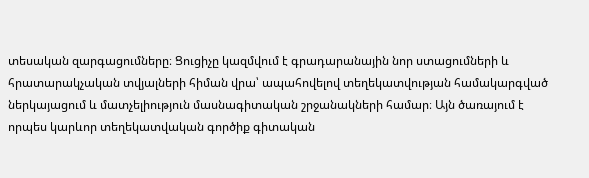տեսական զարգացումները։ Ցուցիչը կազմվում է գրադարանային նոր ստացումների և հրատարակչական տվյալների հիման վրա՝ ապահովելով տեղեկատվության համակարգված ներկայացում և մատչելիություն մասնագիտական շրջանակների համար։ Այն ծառայում է որպես կարևոր տեղեկատվական գործիք գիտական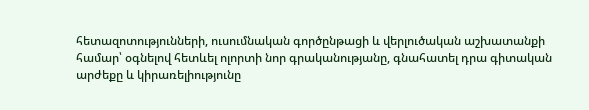հետազոտությունների, ուսումնական գործընթացի և վերլուծական աշխատանքի համար՝ օգնելով հետևել ոլորտի նոր գրականությանը, գնահատել դրա գիտական արժեքը և կիրառելիությունը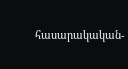հասարակական-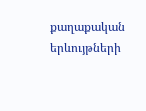քաղաքական երևույթների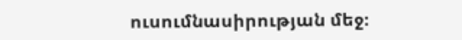ուսումնասիրության մեջ։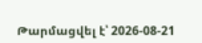Թարմացվել է՝ 2026-08-21